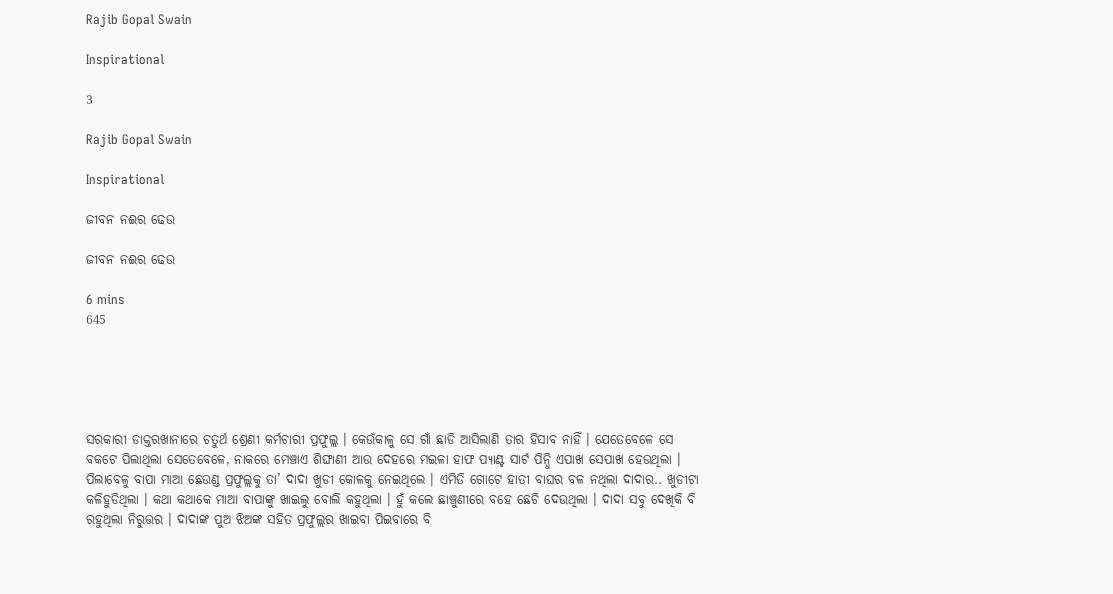Rajib Gopal Swain

Inspirational

3

Rajib Gopal Swain

Inspirational

ଜୀବନ ନଈର ଢେଉ

ଜୀବନ ନଈର ଢେଉ

6 mins
645





ସରକାରୀ ଡାକ୍ତରଖାନାରେ ଚତୁର୍ଥ ଶ୍ରେଣୀ କର୍ମଚାରୀ ପ୍ରଫୁଲ୍ଲ । କେଉଁକାଳୁ ସେ ଗାଁ ଛାଡି ଆସିଲାଣି ତାର ହିସାବ ନାହିଁ । ଯେତେବେଳେ ସେ ବକଟେ ପିଲାଥିଲା ସେତେବେଳେ, ନାକରେ ମେଞ୍ଚାଏ ଶିଙ୍ଘାଣୀ ଆଉ ଦେହରେ ମଇଳା ହାଫ ପ୍ୟାଣ୍ଟ ସାର୍ଟ ପିନ୍ଧି ଏପାଖ ସେପାଖ ହେଉଥିଲା । ପିଲାବେଳୁ ବାପା ମାଆ ଛେଉଣ୍ଡ ପ୍ରଫୁଲ୍ଲକୁ ତା’ ଦାଦା ଖୁଡୀ କୋଳକୁ ନେଇଥିଲେ । ଏମିତି ଗୋଟେ ହାତୀ ବାଘର ବଳ ନଥିଲା ଦାଦାର.. ଖୁଡୀଟା କଳିହୁଡିଥିଲା । କଥା କଥାକେ ମାଆ ବାପାଙ୍କୁ ଖାଇଲୁ ବୋଲି କହୁଥିଲା । ହୁଁ କଲେ ଛାଞ୍ଚୁଣୀରେ ବହେ ଛେଚି ଦେଉଥିଲା । ଦାଦା ସବୁ ଦେଖିକି ବି ରହୁଥିଲା ନିରୁତ୍ତର । ଦାଦାଙ୍କ ପୁଅ ଝିଅଙ୍କ ସହିତ ପ୍ରଫୁଲ୍ଲର ଖାଇବା ପିଇବାରେ ବି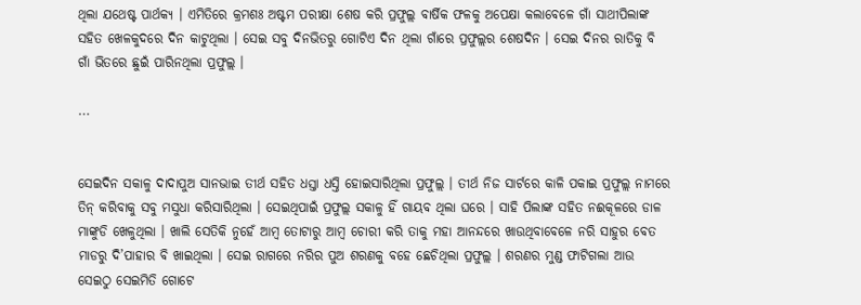ଥିଲା ଯଥେଷ୍ଟ ପାର୍ଥକ୍ୟ । ଏମିତିରେ କ୍ରମଶଃ ଅଷ୍ଟମ ପରୀକ୍ଷା ଶେଷ କରି ପ୍ରଫୁଲ୍ଲ ବାର୍ଷିକ ଫଳକୁ ଅପେକ୍ଷା କଲାବେଳେ ଗାଁ ସାଥୀପିଲାଙ୍କ ସହିତ ଖେଳକୁଦରେ ଦିନ କାଟୁଥିଲା । ସେଇ ସବୁ ଦିନଭିତରୁ ଗୋଟିଏ ଦିନ ଥିଲା ଗାଁରେ ପ୍ରଫୁଲ୍ଲର ଶେଷଦିନ । ସେଇ ଦିନର ରାତିକୁ ବି ଗାଁ ଭିତରେ ଛୁଇଁ ପାରିନଥିଲା ପ୍ରଫୁଲ୍ଲ ।

...


ସେଇଦିନ ସକାଳୁ ଦାଦାପୁଅ ସାନଭାଇ ତୀର୍ଥ ସହିତ ଧସ୍ତା ଧସ୍ତି ହୋଇସାରିଥିଲା ପ୍ରଫୁଲ୍ଲ । ତୀର୍ଥ ନିଜ ସାର୍ଟରେ କାଳି ପକାଇ ପ୍ରଫୁଲ୍ଲ ନାମରେ ତିନ୍ କରିବାକୁ ସବୁ ମସୁଧା କରିସାରିଥିଲା । ସେଇଥିପାଇଁ ପ୍ରଫୁଲ୍ଲ ସକାଳୁ ହିଁ ଗାୟବ ଥିଲା ଘରେ । ସାହି ପିଲାଙ୍କ ସହିତ ନଈକୂଳରେ ଡାଳ ମାଙ୍କୁଡି ଖେଳୁଥିଲା । ଖାଲି ସେତିକି ନୁହେଁ ଆମ୍ବ ତୋଟାରୁ ଆମ୍ବ ଚୋରୀ କରି ତାକୁ ମହା ଆନନ୍ଦରେ ଖାଉଥିବାବେଳେ ନରି ସାହୁର ବେତ ମାଡରୁ ଦି’ପାହାର ବି ଖାଇଥିଲା । ସେଇ ରାଗରେ ନରିର ପୁଅ ଶରଣକୁ ବହେ ଛେଚିଥିଲା ପ୍ରଫୁଲ୍ଲ । ଶରଣର ମୁଣ୍ଡ ଫାଟିଗଲା ଆଉ ସେଇଠୁ ସେଇମିତି ଗୋଟେ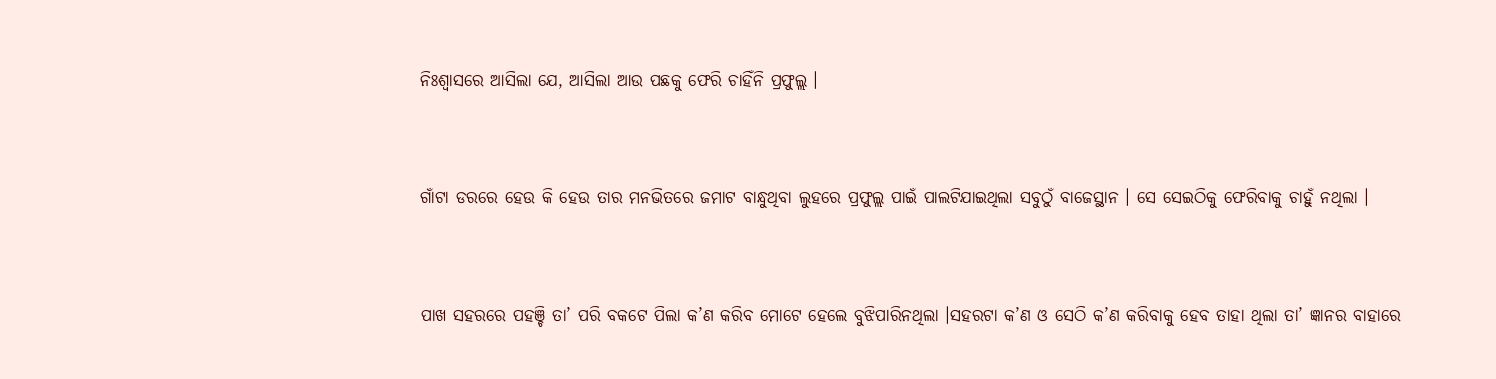ନିଃଶ୍ୱାସରେ ଆସିଲା ଯେ, ଆସିଲା ଆଉ ପଛକୁ ଫେରି ଚାହିଁନି ପ୍ରଫୁଲ୍ଲ ।


ଗାଁଟା ଡରରେ ହେଉ କି ହେଉ ତାର ମନଭିତରେ ଜମାଟ ବାନ୍ଧୁଥିବା ଲୁହରେ ପ୍ରଫୁଲ୍ଲ ପାଇଁ ପାଲଟିଯାଇଥିଲା ସବୁଠୁଁ ବାଜେସ୍ଥାନ । ସେ ସେଇଠିକୁ ଫେରିବାକୁ ଚାହୁଁ ନଥିଲା ।


ପାଖ ସହରରେ ପହଞ୍ଚି ତା’ ପରି ବକଟେ ପିଲା କ’ଣ କରିବ ମୋଟେ ହେଲେ ବୁଝିପାରିନଥିଲା ।ସହରଟା କ’ଣ ଓ ସେଠି କ’ଣ କରିବାକୁ ହେବ ତାହା ଥିଲା ତା’ ଜ୍ଞାନର ବାହାରେ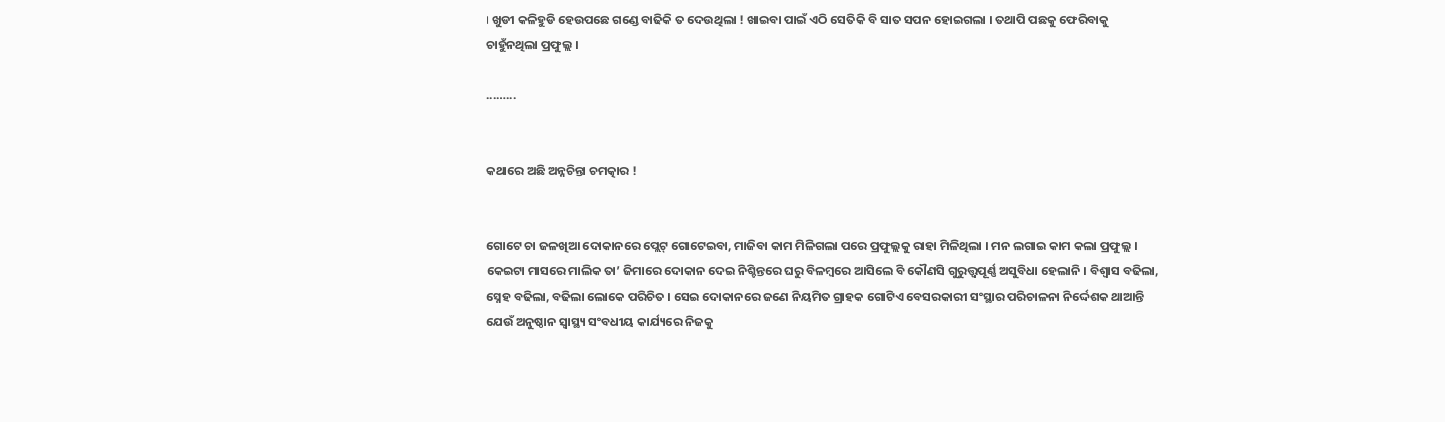। ଖୁଡୀ କଳିହୁଡି ହେଉପଛେ ଗଣ୍ଡେ ବାଢିକି ତ ଦେଉଥିଲା ! ଖାଇବା ପାଇଁ ଏଠି ସେତିକି ବି ସାତ ସପନ ହୋଇଗଲା । ତଥାପି ପଛକୁ ଫେରିବାକୁ ଚାହୁଁନଥିଲା ପ୍ରଫୁଲ୍ଲ ।

...…...


କଥାରେ ଅଛି ଅନ୍ନଚିନ୍ତା ଚମତ୍କାର !


ଗୋଟେ ଚା ଜଳଖିଆ ଦୋକାନରେ ପ୍ଲେଟ୍ ଗୋଟେଇବା, ମାଜିବା କାମ ମିଳିଗଲା ପରେ ପ୍ରଫୁଲ୍ଲକୁ ରାହା ମିଳିଥିଲା । ମନ ଲଗାଇ କାମ କଲା ପ୍ରଫୁଲ୍ଲ । କେଇଟା ମାସରେ ମାଲିକ ତା’ ଜିମାରେ ଦୋକାନ ଦେଇ ନିଶ୍ଚିନ୍ତରେ ଘରୁ ବିଳମ୍ବରେ ଆସିଲେ ବି କୌଣସି ଗୁରୁତ୍ତ୍ୱପୂର୍ଣ୍ଣ ଅସୁବିଧା ହେଲାନି । ବିଶ୍ୱାସ ବଢିଲା, ସ୍ନେହ ବଢିଲା, ବଢିଲା ଲୋକେ ପରିଚିତ । ସେଇ ଦୋକାନରେ ଜଣେ ନିୟମିତ ଗ୍ରାହକ ଗୋଟିଏ ବେସରକାରୀ ସଂସ୍ଥାର ପରିଚାଳନା ନିର୍ଦ୍ଦେଶକ ଥାଆନ୍ତି ଯେଉଁ ଅନୁଷ୍ଠାନ ସ୍ୱାସ୍ଥ୍ୟ ସଂବଧୀୟ କାର୍ଯ୍ୟରେ ନିଜକୁ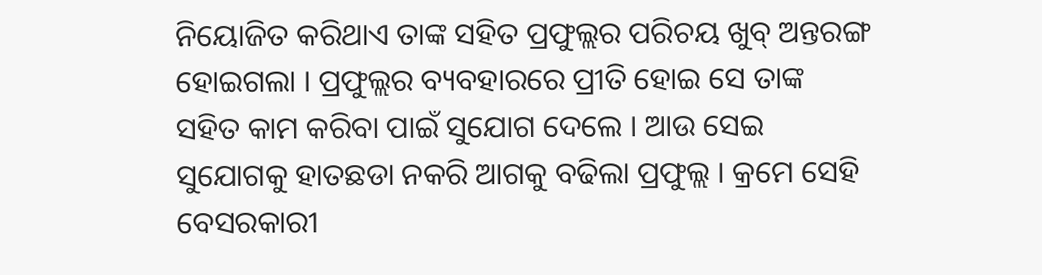ନିୟୋଜିତ କରିଥାଏ ତାଙ୍କ ସହିତ ପ୍ରଫୁଲ୍ଲର ପରିଚୟ ଖୁବ୍ ଅନ୍ତରଙ୍ଗ ହୋଇଗଲା । ପ୍ରଫୁଲ୍ଲର ବ୍ୟବହାରରେ ପ୍ରୀତି ହୋଇ ସେ ତାଙ୍କ ସହିତ କାମ କରିବା ପାଇଁ ସୁଯୋଗ ଦେଲେ । ଆଉ ସେଇ ସୁଯୋଗକୁ ହାତଛଡା ନକରି ଆଗକୁ ବଢିଲା ପ୍ରଫୁଲ୍ଲ । କ୍ରମେ ସେହି ବେସରକାରୀ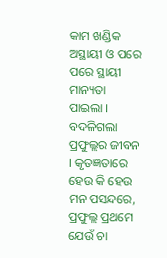କାମ ଖଣ୍ଡିକ ଅସ୍ଥାୟୀ ଓ ପରେ ପରେ ସ୍ଥାୟୀ ମାନ୍ୟତା ପାଇଲା । ବଦଳିଗଲା ପ୍ରଫୁଲ୍ଲର ଜୀବନ । କୃତଜ୍ଞତାରେ ହେଉ କି ହେଉ ମନ ପସନ୍ଦରେ, ପ୍ରଫୁଲ୍ଲ ପ୍ରଥମେ ଯେଉଁ ଚା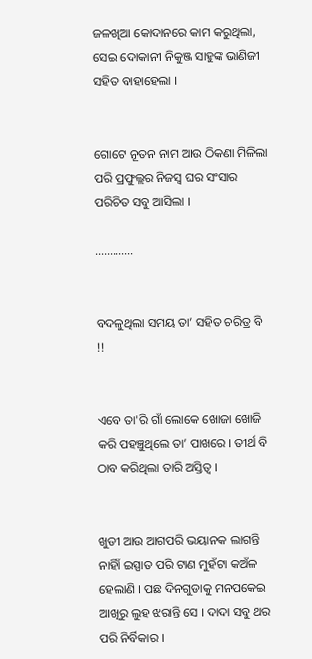ଜଳଖିଆ କୋଦାନରେ କାମ କରୁଥିଲା, ସେଇ ଦୋକାନୀ ନିକୁଞ୍ଜ ସାହୁଙ୍କ ଭାଣିଜୀ ସହିତ ବାହାହେଲା ।


ଗୋଟେ ନୂତନ ନାମ ଆଉ ଠିକଣା ମିଳିଲା ପରି ପ୍ରଫୁଲ୍ଲର ନିଜସ୍ୱ ଘର ସଂସାର ପରିଚିତ ସବୁ ଆସିଲା ।

...….......


ବଦଳୁଥିଲା ସମୟ ତା’ ସହିତ ଚରିତ୍ର ବି !!


ଏବେ ତା'ରି ଗାଁ ଲୋକେ ଖୋଜା ଖୋଜି କରି ପହଞ୍ଚୁଥିଲେ ତା’ ପାଖରେ । ତୀର୍ଥ ବି ଠାବ କରିଥିଲା ତାରି ଅସ୍ତିତ୍ୱ ।


ଖୁଡୀ ଆଉ ଆଗପରି ଭୟାନକ ଲାଗନ୍ତି ନାହିାଁ ଇସ୍ପାତ ପରି ଟାଣ ମୁହଁଟା କଅଁଳ ହେଲାଣି । ପଛ ଦିନଗୁଡାକୁ ମନପକେଇ ଆଖିରୁ ଲୁହ ଝରାନ୍ତି ସେ । ଦାଦା ସବୁ ଥର ପରି ନିର୍ବିକାର ।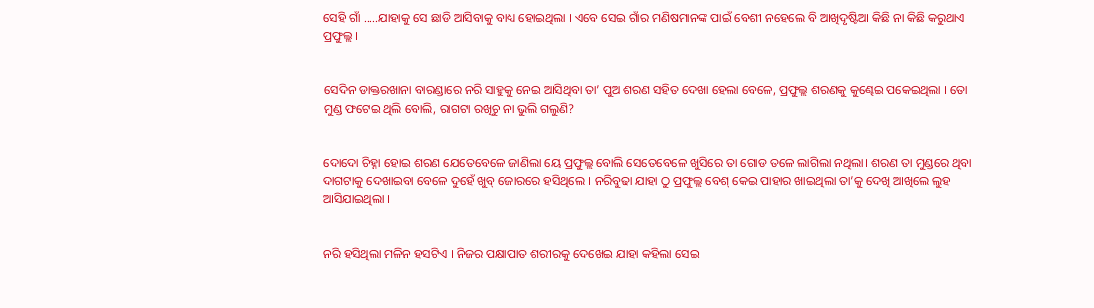ସେହି ଗାଁ .....ଯାହାକୁ ସେ ଛାଡି ଆସିବାକୁ ବାଧ୍ୟ ହୋଇଥିଲା । ଏବେ ସେଇ ଗାଁର ମଣିଷମାନଙ୍କ ପାଇଁ ବେଶୀ ନହେଲେ ବି ଆଖିଦୃଷ୍ଟିଆ କିଛି ନା କିଛି କରୁଥାଏ ପ୍ରଫୁଲ୍ଲ ।


ସେଦିନ ଡାକ୍ତରଖାନା ବାରଣ୍ଡାରେ ନରି ସାହୁକୁ ନେଇ ଆସିଥିବା ତା’ ପୁଅ ଶରଣ ସହିତ ଦେଖା ହେଲା ବେଳେ, ପ୍ରଫୁଲ୍ଲ ଶରଣକୁ କୁଣ୍ଢେଇ ପକେଇଥିଲା । ତୋ ମୁଣ୍ଡ ଫଟେଇ ଥିଲି ବୋଲି, ରାଗଟା ରଖିଚୁ ନା ଭୁଲି ଗଲୁଣି?


ଦୋଦୋ ଚିହ୍ନା ହୋଇ ଶରଣ ଯେତେବେଳେ ଜାଣିଲା ୟେ ପ୍ରଫୁଲ୍ଲ ବୋଲି ସେତେବେଳେ ଖୁସିରେ ତା ଗୋଡ ତଳେ ଲାଗିଲା ନଥିଲା। ଶରଣ ତା ମୁଣ୍ଡରେ ଥିବା ଦାଗଟାକୁ ଦେଖାଇବା ବେଳେ ଦୁହେଁ ଖୁବ୍ ଜୋରରେ ହସିଥିଲେ । ନରିବୁଢା ଯାହା ଠୁ ପ୍ରଫୁଲ୍ଲ ବେଶ୍ କେଇ ପାହାର ଖାଇଥିଲା ତା’କୁ ଦେଖି ଆଖିଲେ ଲୁହ ଆସିଯାଇଥିଲା ।


ନରି ହସିଥିଲା ମଳିନ ହସଟିଏ । ନିଜର ପକ୍ଷାପାତ ଶରୀରକୁ ଦେଖେଇ ଯାହା କହିଲା ସେଇ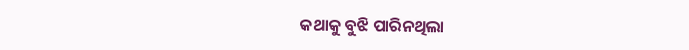କଥାକୁ ବୁଝି ପାରିନଥିଲା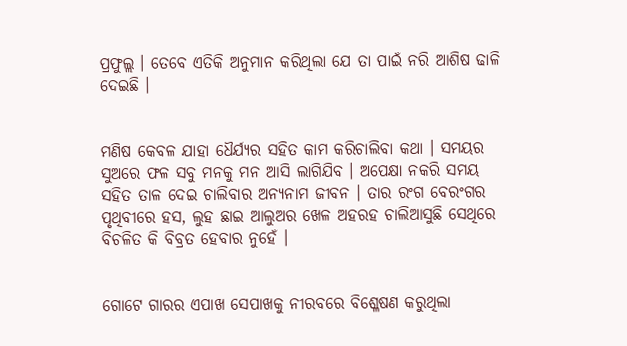ପ୍ରଫୁଲ୍ଲ । ତେବେ ଏତିକି ଅନୁମାନ କରିଥିଲା ଯେ ତା ପାଇଁ ନରି ଆଶିଷ ଢାଳି ଦେଇଛି ।


ମଣିଷ କେବଳ ଯାହା ଧୈର୍ଯ୍ୟର ସହିତ କାମ କରିଚାଲିବା କଥା । ସମୟର ସୁଅରେ ଫଳ ସବୁ ମନକୁ ମନ ଆସି ଲାଗିଯିବ । ଅପେକ୍ଷା ନକରି ସମୟ ସହିତ ତାଳ ଦେଇ ଚାଲିବାର ଅନ୍ୟନାମ ଜୀବନ । ତାର ରଂଗ ବେରଂଗର ପୃଥିବୀରେ ହସ, ଲୁହ ଛାଇ ଆଲୁଅର ଖେଳ ଅହରହ ଚାଲିଆସୁଛି ସେଥିରେ ବିଚଳିତ କି ବିବ୍ରତ ହେବାର ନୁହେଁ ।


ଗୋଟେ ଗାରର ଏପାଖ ସେପାଖକୁ ନୀରବରେ ବିଶ୍ଳେଷଣ କରୁଥିଲା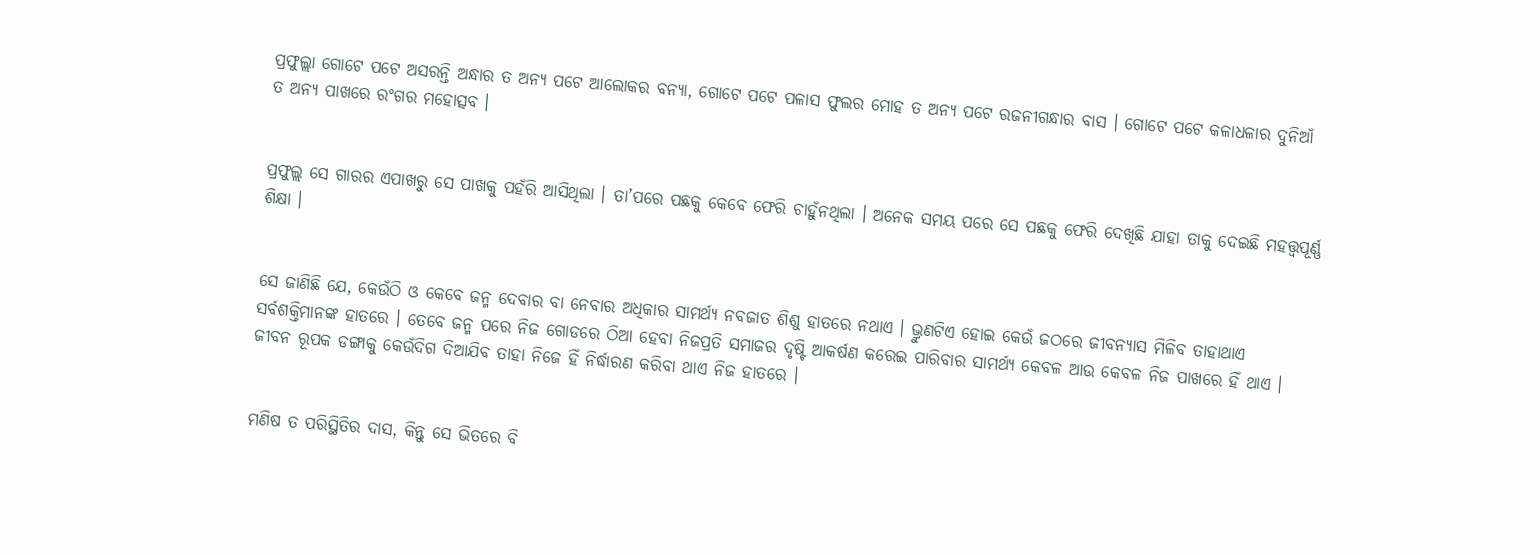ପ୍ରଫୁଲ୍ଲା ଗୋଟେ ପଟେ ଅସରନ୍ତି ଅନ୍ଧାର ତ ଅନ୍ୟ ପଟେ ଆଲୋକର ବନ୍ୟା, ଗୋଟେ ପଟେ ପଳାସ ଫୁଲର ମୋହ ତ ଅନ୍ୟ ପଟେ ରଜନୀଗନ୍ଧାର ବାସ । ଗୋଟେ ପଟେ କଳାଧଳାର ଦୁନିଆଁ ତ ଅନ୍ୟ ପାଖରେ ରଂଗର ମହୋତ୍ସବ ।


ପ୍ରଫୁଲ୍ଲ ସେ ଗାରର ଏପାଖରୁ ସେ ପାଖକୁ ପହଁରି ଆସିଥିଲା । ତା’ପରେ ପଛକୁ କେବେ ଫେରି ଚାହୁଁନଥିଲା । ଅନେକ ସମୟ ପରେ ସେ ପଛକୁ ଫେରି ଦେଖିଛି ଯାହା ତାକୁ ଦେଇଛି ମହତ୍ତ୍ଵପୂର୍ଣ୍ଣ ଶିକ୍ଷା ।


ସେ ଜାଣିଛି ଯେ, କେଉଁଠି ଓ କେବେ ଜନ୍ମ ଦେବାର ବା ନେବାର ଅଧିକାର ସାମର୍ଥ୍ୟ ନବଜାତ ଶିଶୁ ହାତରେ ନଥାଏ । ଭ୍ରୁଣଟିଏ ହୋଇ କେଉଁ ଜଠରେ ଜୀବନ୍ୟାସ ମିଳିବ ତାହାଥାଏ ସର୍ବଶକ୍ତିମାନଙ୍କ ହାତରେ । ତେବେ ଜନ୍ମ ପରେ ନିଜ ଗୋଡରେ ଠିଆ ହେବା ନିଜପ୍ରତି ସମାଜର ଦୃଷ୍ଟି ଆକର୍ଷଣ କରେଇ ପାରିବାର ସାମର୍ଥ୍ୟ କେବଳ ଆଉ କେବଳ ନିଜ ପାଖରେ ହିଁ ଥାଏ । ଜୀବନ ରୂପକ ଡଙ୍ଗାକୁ କେଉଁଦିଗ ଦିଆଯିବ ତାହା ନିଜେ ହିଁ ନିର୍ଦ୍ଧାରଣ କରିବା ଥାଏ ନିଜ ହାତରେ ।


ମଣିଷ ତ ପରିସ୍ଥିତିର ଦାସ, କିନ୍ତୁ ସେ ଭିତରେ ବି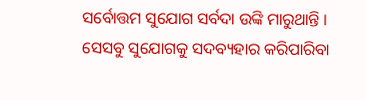ସର୍ବୋତ୍ତମ ସୁଯୋଗ ସର୍ବଦା ଉଙ୍କି ମାରୁଥାନ୍ତି । ସେସବୁ ସୁଯୋଗକୁ ସଦବ୍ୟହାର କରିପାରିବା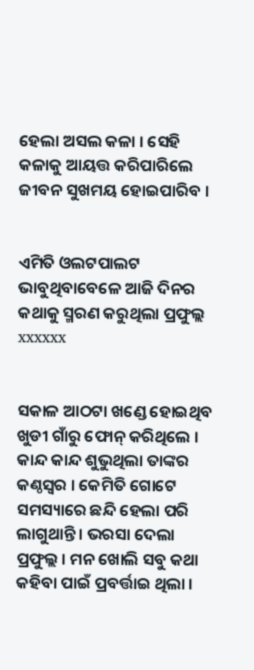ହେଲା ଅସଲ କଳା । ସେହି କଳାକୁ ଆୟତ୍ତ କରିପାରିଲେ ଜୀବନ ସୁଖମୟ ହୋଇପାରିବ ।


ଏମିତି ଓଲଟପାଲଟ ଭାବୁଥିବାବେଳେ ଆଜି ଦିନର କଥାକୁ ସ୍ମରଣ କରୁଥିଲା ପ୍ରଫୁଲ୍ଲ xxxxxx


ସକାଳ ଆଠଟା ଖଣ୍ଡେ ହୋଇଥିବ ଖୁଡୀ ଗାଁରୁ ଫୋନ୍ କରିଥିଲେ । କାନ୍ଦ କାନ୍ଦ ଶୁଭୁଥିଲା ତାଙ୍କର କଣ୍ଠସ୍ୱର । କେମିତି ଗୋଟେ ସମସ୍ୟାରେ ଛନ୍ଦି ହେଲା ପରି ଲାଗୁଥାନ୍ତି । ଭରସା ଦେଲା ପ୍ରଫୁଲ୍ଲ । ମନ ଖୋଲି ସବୁ କଥା କହିବା ପାଇଁ ପ୍ରବର୍ତ୍ତାଇ ଥିଲା ।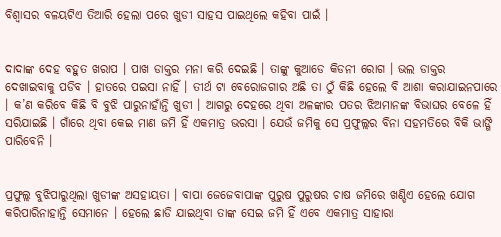ବିଶ୍ୱାସର ବଳୟଟିଏ ତିଆରି ହେଲା ପରେ ଖୁଡୀ ସାହସ ପାଇଥିଲେ କହିବା ପାଇଁ ।


ଦାଦାଙ୍କ ଦେହ ବହୁତ ଖରାପ । ପାଖ ଡାକ୍ତର ମନା କରି ଦେଇଛି । ତାଙ୍କୁ କୁଆଡେ କିଡନୀ ରୋଗ । ଭଲ ଡାକ୍ତର ଦେଖାଇବାକୁ ପଡିବ । ହାତରେ ପଇସା ନାହିଁ । ତୀର୍ଥ ଟା ବେରୋଜଗାର ଅଛି ତା ଠୁଁ କିଛି ହେଲେ ବି ଆଶା କରାଯାଇନପାରେ । କ’ଣ କରିବେ କିଛି ବି ବୁଝି ପାରୁନାହାଁନ୍ତି ଖୁଡୀ । ଆଗରୁ ଦେହରେ ଥିବା ଅଳଙ୍କାର ପତର ଝିଅମାନଙ୍କ ବିଭାଘର ବେଳେ ହିଁ ସରିଯାଇଛି । ଗାଁରେ ଥିବା କେଇ ମାଣ ଜମି ହିଁ ଏକମାତ୍ର ଭରସା । ଯେଉଁ ଜମିକୁ ସେ ପ୍ରଫୁଲ୍ଲର ବିନା ସହମତିରେ ବିକି ଭାଙ୍ଗି ପାରିବେନି ।


ପ୍ରଫୁଲ୍ଲ ବୁଝିପାରୁଥିଲା ଖୁଡୀଙ୍କ ଅସହାୟତା । ବାପା ଜେଜେବାପାଙ୍କ ପୁରୁଷ ପୁରୁଷର ଚାଷ ଜମିରେ ଖଣ୍ଡିଏ ହେଲେ ଯୋଗ କରିପାରିନାହାନ୍ତି ସେମାନେ । ହେଲେ ଛାଡି ଯାଇଥିବା ତାଙ୍କ ସେଇ ଜମି ହିଁ ଏବେ ଏକମାତ୍ର ସାହାରା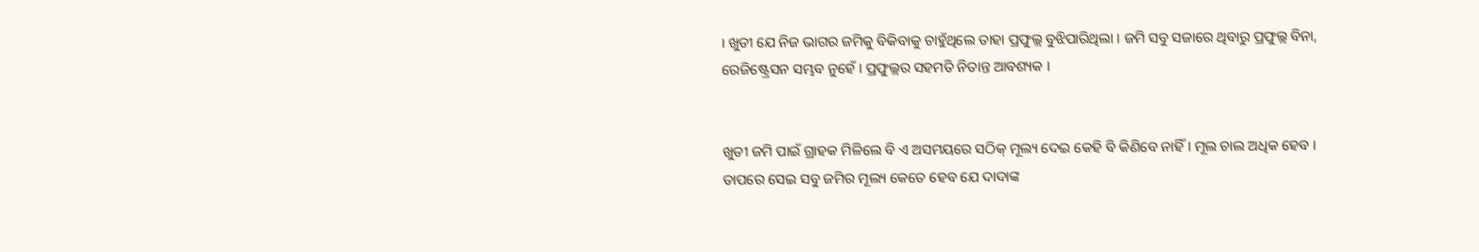। ଖୁଡୀ ଯେ ନିଜ ଭାଗର ଜମିକୁ ବିକିବାକୁ ଚାହୁଁଥିଲେ ତାହା ପ୍ରଫୁଲ୍ଲ ବୁଝିପାରିଥିଲା । ଜମି ସବୁ ସଜାରେ ଥିବାରୁ ପ୍ରଫୁଲ୍ଲ ବିନା, ରେଜିଷ୍ଟ୍ରେସନ ସମ୍ଭବ ନୁହେଁ । ପ୍ରଫୁଲ୍ଲର ସହମତି ନିତାନ୍ତ ଆବଶ୍ୟକ ।


ଖୁଡୀ ଜମି ପାଇଁ ଗ୍ରାହକ ମିଳିଲେ ବି ଏ ଅସମୟରେ ସଠିକ୍ ମୂଲ୍ୟ ଦେଇ କେହି ବି କିଣିବେ ନାହିଁ । ମୂଲ ଚାଲ ଅଧିକ ହେବ । ତାପରେ ସେଇ ସବୁ ଜମିର ମୂଲ୍ୟ କେତେ ହେବ ଯେ ଦାଦାଙ୍କ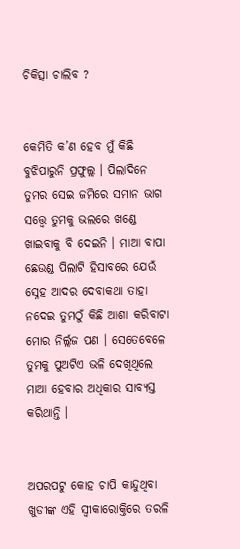ଚିକିତ୍ସା ଚାଲିବ ?


କେମିତି କ’ଣ ହେବ ମୁଁ କିଛି ବୁଝିପାରୁନି ପ୍ରଫୁଲ୍ଲ । ପିଲାଦିନେ ତୁମର ସେଇ ଜମିରେ ସମାନ ଭାଗ ସତ୍ତ୍ୱେ ତୁମକୁ ଭଲରେ ଖଣ୍ଡେ ଖାଇବାକୁ ବି ଦେଇନି । ମାଆ ବାପା ଛେଉଣ୍ଡ ପିଲାଟି ହିସାବରେ ଯେଉଁ ସ୍ନେହ ଆଦର ଦେବାକଥା ତାହା ନଦେଇ ତୁମଠୁଁ କିଛି ଆଶା କରିବାଟା ମୋର ନିର୍ଲ୍ଲଜ ପଣ । ସେତେବେଳେ ତୁମକୁ ପୁଅଟିଏ ଭଳି ଦେଖିଥିଲେ ମାଆ ହେବାର ଅଧିକାର ସାବ୍ୟସ୍ତ କରିଥାନ୍ତି ।


ଅପରପଟୁ କୋହ ଚାପି କାନ୍ଦୁଥିବା ଖୁଡୀଙ୍କ ଏହି ସ୍ୱୀକାରୋକ୍ତିରେ ତରଳି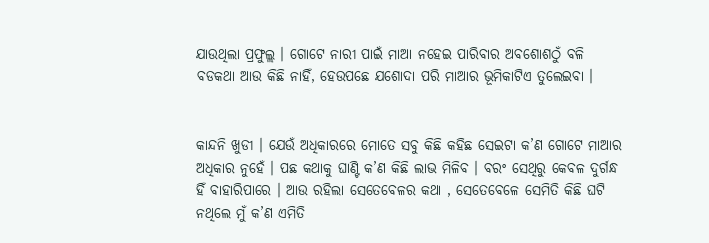ଯାଉଥିଲା ପ୍ରଫୁଲ୍ଲ । ଗୋଟେ ନାରୀ ପାଇଁ ମାଆ ନହେଇ ପାରିବାର ଅବଶୋଶଠୁଁ ବଳି ବଡକଥା ଆଉ କିଛି ନାହିଁ, ହେଉପଛେ ଯଶୋଦା ପରି ମାଆର ଭୂମିକାଟିଏ ତୁଲେଇବା ।


କାନ୍ଦନି ଖୁଡୀ । ଯେଉଁ ଅଧିକାରରେ ମୋତେ ସବୁ କିଛି କହିଛ ସେଇଟା କ’ଣ ଗୋଟେ ମାଆର ଅଧିକାର ନୁହେଁ । ପଛ କଥାକୁ ଘାଣ୍ଟି କ’ଣ କିଛି ଲାଭ ମିଳିବ । ବରଂ ସେଥିରୁ କେବଳ ଦୁର୍ଗନ୍ଧ ହିଁ ବାହାରିପାରେ । ଆଉ ରହିଲା ସେତେବେଳର କଥା , ସେତେବେଳେ ସେମିତି କିଛି ଘଟି ନଥିଲେ ମୁଁ କ’ଣ ଏମିତି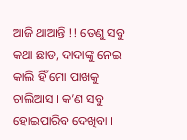ଆଜି ଥାଆନ୍ତି !! ତେଣୁ ସବୁ କଥା ଛାଡ, ଦାଦାଙ୍କୁ ନେଇ କାଲି ହିଁ ମୋ ପାଖକୁ ଚାଲିଆସ । କ’ଣ ସବୁ ହୋଇପାରିବ ଦେଖିବା ।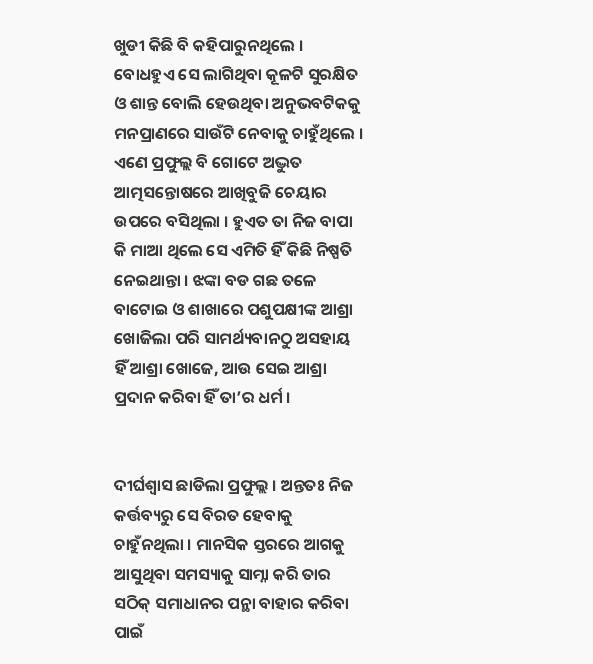ଖୁଡୀ କିଛି ବି କହିପାରୁନଥିଲେ । ବୋଧହୁଏ ସେ ଲାଗିଥିବା କୂଳଟି ସୁରକ୍ଷିତ ଓ ଶାନ୍ତ ବୋଲି ହେଉଥିବା ଅନୁଭବଟିକକୁ ମନପ୍ରାଣରେ ସାଉଁଟି ନେବାକୁ ଚାହୁଁଥିଲେ । ଏଣେ ପ୍ରଫୁଲ୍ଲ ବି ଗୋଟେ ଅଦ୍ଭୁତ ଆତ୍ମସନ୍ତୋଷରେ ଆଖିବୁଜି ଚେୟାର ଉପରେ ବସିଥିଲା । ହୁଏତ ତା ନିଜ ବାପା କି ମାଆ ଥିଲେ ସେ ଏମିତି ହିଁ କିଛି ନିଷ୍ପତି ନେଇଥାନ୍ତା । ଝଙ୍କା ବଡ ଗଛ ତଳେ ବାଟୋଇ ଓ ଶାଖାରେ ପଶୁପକ୍ଷୀଙ୍କ ଆଶ୍ରା ଖୋଜିଲା ପରି ସାମର୍ଥ୍ୟବାନଠୁ ଅସହାୟ ହିଁ ଆଶ୍ରା ଖୋଜେ, ଆଉ ସେଇ ଆଶ୍ରା ପ୍ରଦାନ କରିବା ହିଁ ତା’ର ଧର୍ମ ।


ଦୀର୍ଘଶ୍ୱାସ ଛାଡିଲା ପ୍ରଫୁଲ୍ଲ । ଅନ୍ତତଃ ନିଜ କର୍ତ୍ତବ୍ୟରୁ ସେ ବିରତ ହେବାକୁ ଚାହୁଁନଥିଲା । ମାନସିକ ସ୍ତରରେ ଆଗକୁ ଆସୁଥିବା ସମସ୍ୟାକୁ ସାମ୍ନା କରି ତାର ସଠିକ୍ ସମାଧାନର ପନ୍ଥା ବାହାର କରିବା ପାଇଁ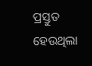ପ୍ରସ୍ତୁତ ହେଉଥିଲା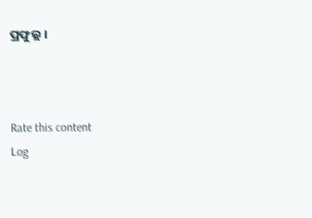ପ୍ରଫୁଲ୍ଲ ।



Rate this content
Log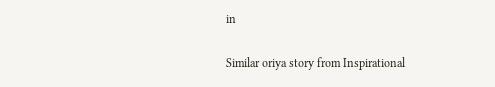in

Similar oriya story from Inspirational